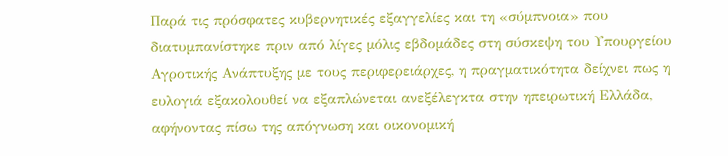Παρά τις πρόσφατες κυβερνητικές εξαγγελίες και τη «σύμπνοια» που διατυμπανίστηκε πριν από λίγες μόλις εβδομάδες στη σύσκεψη του Υπουργείου Αγροτικής Ανάπτυξης με τους περιφερειάρχες, η πραγματικότητα δείχνει πως η ευλογιά εξακολουθεί να εξαπλώνεται ανεξέλεγκτα στην ηπειρωτική Ελλάδα, αφήνοντας πίσω της απόγνωση και οικονομική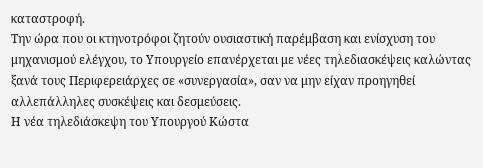καταστροφή.
Την ώρα που οι κτηνοτρόφοι ζητούν ουσιαστική παρέμβαση και ενίσχυση του μηχανισμού ελέγχου, το Υπουργείο επανέρχεται με νέες τηλεδιασκέψεις καλώντας ξανά τους Περιφερειάρχες σε «συνεργασία», σαν να μην είχαν προηγηθεί αλλεπάλληλες συσκέψεις και δεσμεύσεις.
Η νέα τηλεδιάσκεψη του Υπουργού Κώστα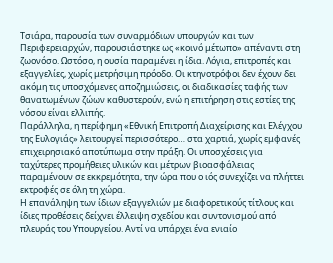Τσιάρα, παρουσία των συναρμόδιων υπουργών και των Περιφερειαρχών, παρουσιάστηκε ως «κοινό μέτωπο» απέναντι στη ζωονόσο. Ωστόσο, η ουσία παραμένει η ίδια. Λόγια, επιτροπές και εξαγγελίες, χωρίς μετρήσιμη πρόοδο. Οι κτηνοτρόφοι δεν έχουν δει ακόμη τις υποσχόμενες αποζημιώσεις, οι διαδικασίες ταφής των θανατωμένων ζώων καθυστερούν, ενώ η επιτήρηση στις εστίες της νόσου είναι ελλιπής.
Παράλληλα, η περίφημη «Εθνική Επιτροπή Διαχείρισης και Ελέγχου της Ευλογιάς» λειτουργεί περισσότερο… στα χαρτιά, χωρίς εμφανές επιχειρησιακό αποτύπωμα στην πράξη. Οι υποσχέσεις για ταχύτερες προμήθειες υλικών και μέτρων βιοασφάλειας παραμένουν σε εκκρεμότητα, την ώρα που ο ιός συνεχίζει να πλήττει εκτροφές σε όλη τη χώρα.
Η επανάληψη των ίδιων εξαγγελιών με διαφορετικούς τίτλους και ίδιες προθέσεις δείχνει έλλειψη σχεδίου και συντονισμού από πλευράς του Υπουργείου. Αντί να υπάρχει ένα ενιαίο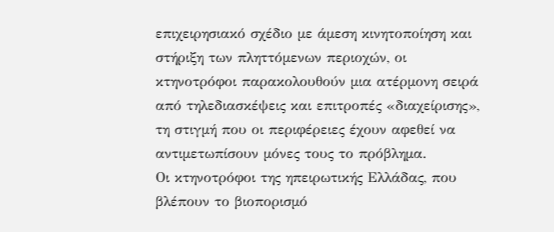επιχειρησιακό σχέδιο με άμεση κινητοποίηση και στήριξη των πληττόμενων περιοχών, οι κτηνοτρόφοι παρακολουθούν μια ατέρμονη σειρά από τηλεδιασκέψεις και επιτροπές «διαχείρισης», τη στιγμή που οι περιφέρειες έχουν αφεθεί να αντιμετωπίσουν μόνες τους το πρόβλημα.
Οι κτηνοτρόφοι της ηπειρωτικής Ελλάδας, που βλέπουν το βιοπορισμό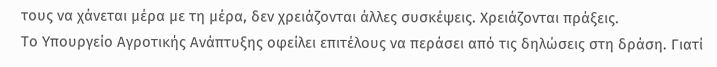τους να χάνεται μέρα με τη μέρα, δεν χρειάζονται άλλες συσκέψεις. Χρειάζονται πράξεις.
Tο Υπουργείο Αγροτικής Ανάπτυξης οφείλει επιτέλους να περάσει από τις δηλώσεις στη δράση. Γιατί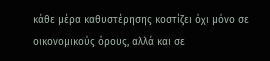κάθε μέρα καθυστέρησης κοστίζει όχι μόνο σε οικονομικούς όρους, αλλά και σε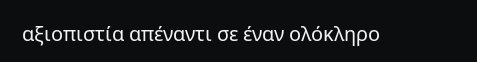αξιοπιστία απέναντι σε έναν ολόκληρο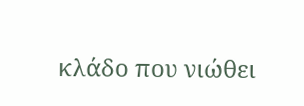κλάδο που νιώθει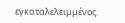εγκαταλελειμμένος.